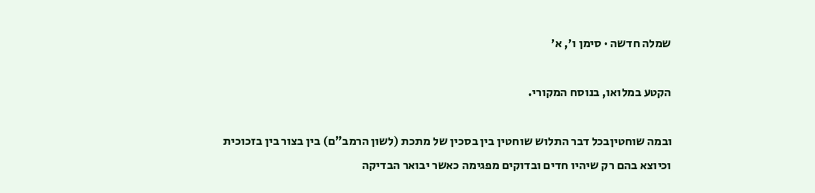שמלה חדשה · סימן ו׳, א׳

הקטע במלואו, בנוסח המקורי.

ובמה שוחטיןבכל דבר התלוש שוחטין בין בסכין של מתכת (לשון הרמב"ם) בין בצור בין בזכוכית וכיוצא בהם רק שיהיו חדים ובדוקים מפגימה כאשר יבואר הבדיקה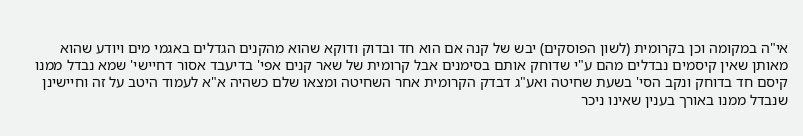אי"ה במקומה וכן בקרומית (לשון הפוסקים) יבש של קנה אם הוא חד ובדוק ודוקא שהוא מהקנים הגדלים באגמי מים ויודע שהוא מאותן שאין קיסמים נבדלים מהם ע"י שדוחק אותם בסימנים אבל קרומית של שאר קנים אפי' בדיעבד אסור דחיישי' שמא נבדל ממנו קיסם חד בדוחק ונקב הסי' בשעת שחיטה ואע"ג דבדק הקרומית אחר השחיטה ומצאו שלם כשהיה א"א לעמוד היטב על זה וחיישינן שנבדל ממנו באורך בענין שאינו ניכר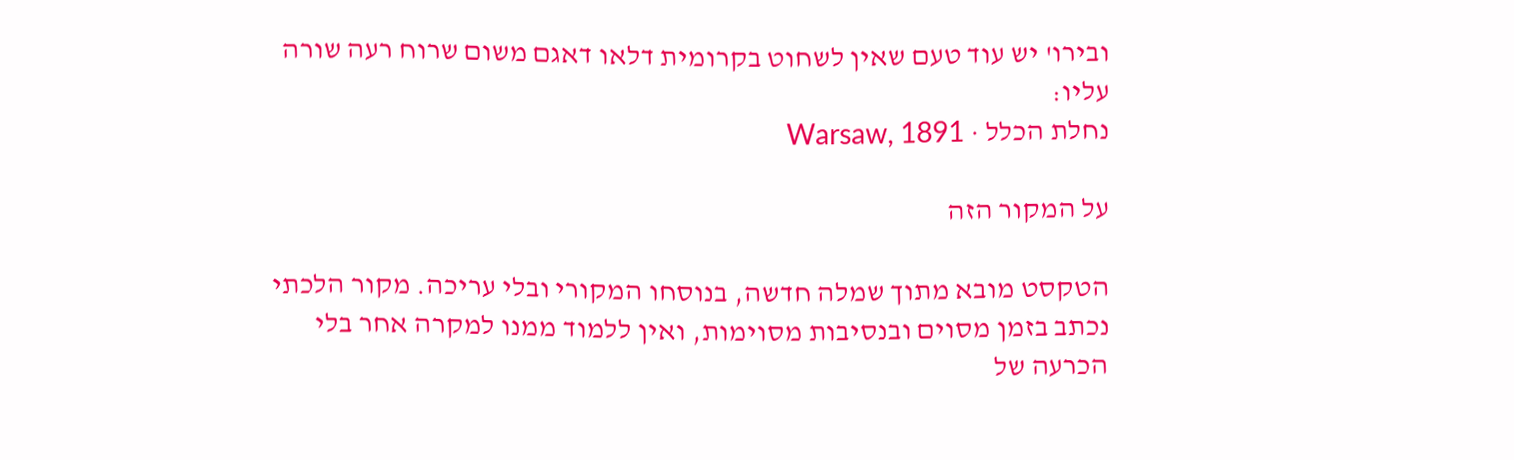ובירו' יש עוד טעם שאין לשחוט בקרומית דלאו דאגם משום שרוח רעה שורה עליו:
נחלת הכלל · Warsaw, 1891

על המקור הזה

הטקסט מובא מתוך שמלה חדשה, בנוסחו המקורי ובלי עריכה. מקור הלכתי נכתב בזמן מסוים ובנסיבות מסוימות, ואין ללמוד ממנו למקרה אחר בלי הכרעה של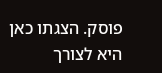פוסק. הצגתו כאן היא לצורך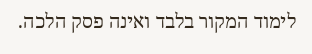לימוד המקור בלבד ואינה פסק הלכה.